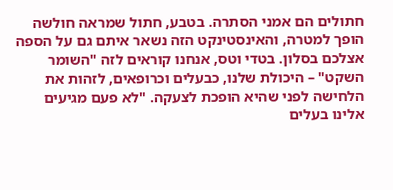חתולים הם אמני הסתרה. בטבע, חתול שמראה חולשה הופך למטרה, והאינסטינקט הזה נשאר איתם גם על הספה אצלכם בסלון. בטדי וטס, אנחנו קוראים לזה "השומר השקט" – היכולת שלנו, כבעלים וכרופאים, לזהות את הלחישה לפני שהיא הופכת לצעקה. "לא פעם מגיעים אלינו בעלים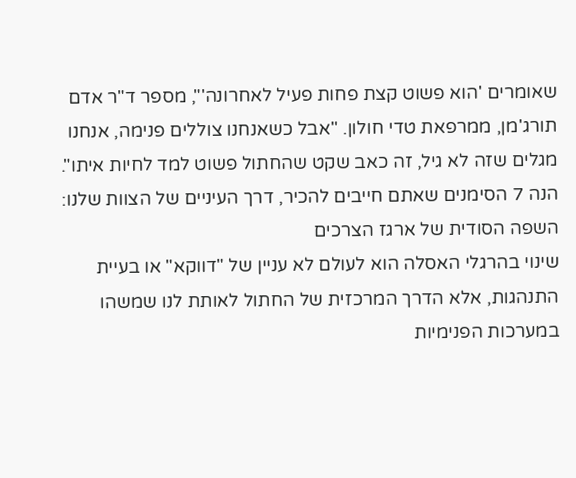שאומרים 'הוא פשוט קצת פחות פעיל לאחרונה'", מספר ד"ר אדם תורג'מן, ממרפאת טדי חולון. "אבל כשאנחנו צוללים פנימה, אנחנו מגלים שזה לא גיל, זה כאב שקט שהחתול פשוט למד לחיות איתו".
הנה 7 הסימנים שאתם חייבים להכיר, דרך העיניים של הצוות שלנו:
השפה הסודית של ארגז הצרכים
שינוי בהרגלי האסלה הוא לעולם לא עניין של "דווקא" או בעיית התנהגות, אלא הדרך המרכזית של החתול לאותת לנו שמשהו במערכות הפנימיות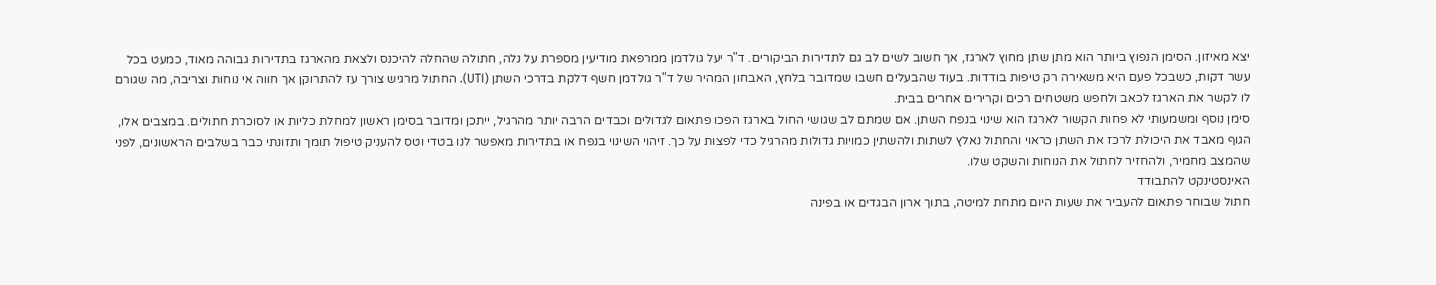יצא מאיזון. הסימן הנפוץ ביותר הוא מתן שתן מחוץ לארגז, אך חשוב לשים לב גם לתדירות הביקורים. ד"ר יעל גולדמן ממרפאת מודיעין מספרת על נלה, חתולה שהחלה להיכנס ולצאת מהארגז בתדירות גבוהה מאוד, כמעט בכל עשר דקות, כשבכל פעם היא משאירה רק טיפות בודדות. בעוד שהבעלים חשבו שמדובר בלחץ, האבחון המהיר של ד"ר גולדמן חשף דלקת בדרכי השתן (UTI). החתול מרגיש צורך עז להתרוקן אך חווה אי נוחות וצריבה, מה שגורם לו לקשר את הארגז לכאב ולחפש משטחים רכים וקרירים אחרים בבית.
סימן נוסף ומשמעותי לא פחות הקשור לארגז הוא שינוי בנפח השתן. אם שמתם לב שגושי החול בארגז הפכו פתאום לגדולים וכבדים הרבה יותר מהרגיל, ייתכן ומדובר בסימן ראשון למחלת כליות או לסוכרת חתולים. במצבים אלו, הגוף מאבד את היכולת לרכז את השתן כראוי והחתול נאלץ לשתות ולהשתין כמויות גדולות מהרגיל כדי לפצות על כך. זיהוי השינוי בנפח או בתדירות מאפשר לנו בטדי וטס להעניק טיפול תומך ותזונתי כבר בשלבים הראשונים, לפני שהמצב מחמיר, ולהחזיר לחתול את הנוחות והשקט שלו.
האינסטינקט להתבודד
חתול שבוחר פתאום להעביר את שעות היום מתחת למיטה, בתוך ארון הבגדים או בפינה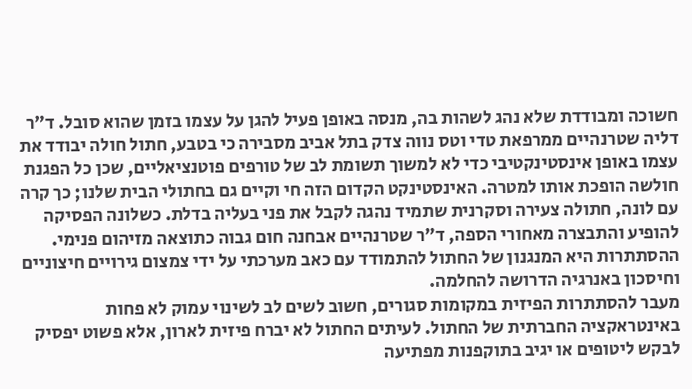חשוכה ומבודדת שלא נהג לשהות בה, מנסה באופן פעיל להגן על עצמו בזמן שהוא סובל. ד"ר דליה שטרנהיים ממרפאת טדי וטס נווה צדק בתל אביב מסבירה כי בטבע, חתול חולה יבודד את עצמו באופן אינסטינקטיבי כדי לא למשוך תשומת לב של טורפים פוטנציאליים, שכן כל הפגנת חולשה הופכת אותו למטרה. האינסטינקט הקדום הזה חי וקיים גם בחתולי הבית שלנו; כך קרה עם לונה, חתולה צעירה וסקרנית שתמיד נהגה לקבל את פני בעליה בדלת. כשלונה הפסיקה להופיע והתבצרה מאחורי הספה, ד"ר שטרנהיים אבחנה חום גבוה כתוצאה מזיהום פנימי. ההסתתרות היא המנגנון של החתול להתמודד עם כאב מערכתי על ידי צמצום גירויים חיצוניים וחיסכון באנרגיה הדרושה להחלמה.
מעבר להסתתרות הפיזית במקומות סגורים, חשוב לשים לב לשינוי עמוק לא פחות באינטראקציה החברתית של החתול. לעיתים החתול לא יברח פיזית לארון, אלא פשוט יפסיק לבקש ליטופים או יגיב בתוקפנות מפתיעה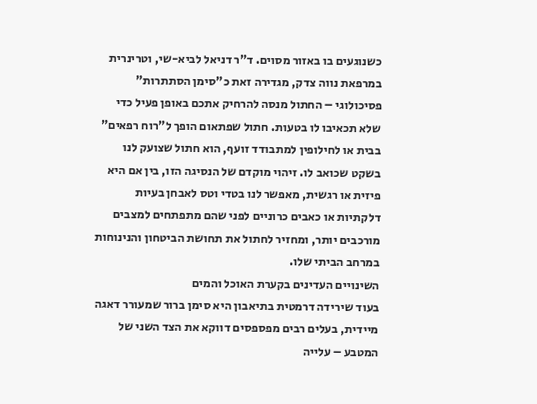כשנוגעים בו באזור מסוים. ד"ר דניאל לביא-שי, וטרינרית במרפאת נווה צדק, מגדירה זאת כ"סימן הסתתרות" פסיכולוגי – החתול מנסה להרחיק אתכם באופן פעיל כדי שלא תכאיבו לו בטעות. חתול שפתאום הופך ל"רוח רפאים" בבית או לחילופין למתבודד זועף, הוא חתול שצועק לנו בשקט שכואב לו. זיהוי מוקדם של הנסיגה הזו, בין אם היא פיזית או רגשית, מאפשר לנו בטדי וטס לאבחן בעיות דלקתיות או כאבים כרוניים לפני שהם מתפתחים למצבים מורכבים יותר, ומחזיר לחתול את תחושת הביטחון והנינוחות במרחב הביתי שלו.
השינויים העדינים בקערת האוכל והמים
בעוד שירידה דרמטית בתיאבון היא סימן ברור שמעורר דאגה מיידית, בעלים רבים מפספסים דווקא את הצד השני של המטבע – עלייה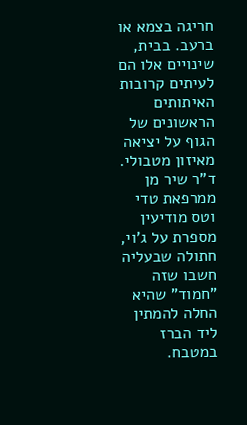חריגה בצמא או ברעב. בבית, שינויים אלו הם לעיתים קרובות האיתותים הראשונים של הגוף על יציאה מאיזון מטבולי. ד"ר שיר מן ממרפאת טדי וטס מודיעין מספרת על ג'וי, חתולה שבעליה חשבו שזה "חמוד" שהיא החלה להמתין ליד הברז במטבח.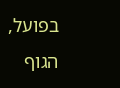בפועל, הגוף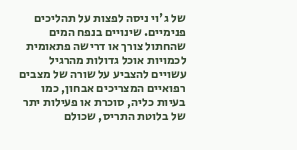של ג'וי ניסה לפצות על תהליכים פנימיים. שינויים בנפח המים שהחתול צורך או דרישה פתאומית לכמויות אוכל גדולות מהרגיל עשויים להצביע על שורה של מצבים רפואיים המצריכים אבחון, כמו בעיות כליה, סוכרת או פעילות יתר של בלוטת התריס, שכולם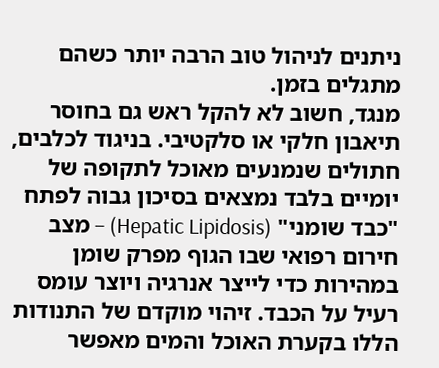ניתנים לניהול טוב הרבה יותר כשהם מתגלים בזמן.
מנגד, חשוב לא להקל ראש גם בחוסר תיאבון חלקי או סלקטיבי. בניגוד לכלבים, חתולים שנמנעים מאוכל לתקופה של יומיים בלבד נמצאים בסיכון גבוה לפתח "כבד שומני" (Hepatic Lipidosis) – מצב חירום רפואי שבו הגוף מפרק שומן במהירות כדי לייצר אנרגיה ויוצר עומס רעיל על הכבד. זיהוי מוקדם של התנודות הללו בקערת האוכל והמים מאפשר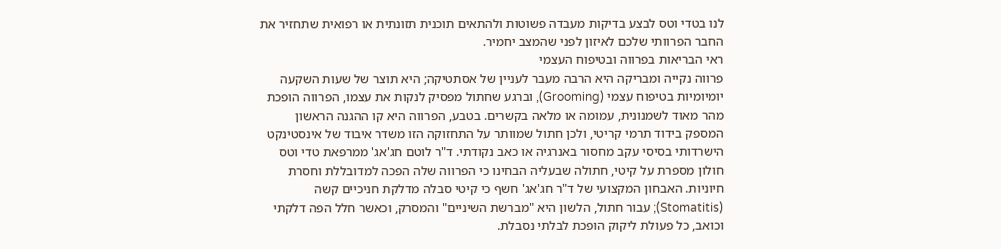לנו בטדי וטס לבצע בדיקות מעבדה פשוטות ולהתאים תוכנית תזונתית או רפואית שתחזיר את החבר הפרוותי שלכם לאיזון לפני שהמצב יחמיר.
ראי הבריאות בפרווה ובטיפוח העצמי
פרווה נקייה ומבריקה היא הרבה מעבר לעניין של אסתטיקה; היא תוצר של שעות השקעה יומיומיות בטיפוח עצמי (Grooming), וברגע שחתול מפסיק לנקות את עצמו, הפרווה הופכת מהר מאוד לשמנונית, עמומה או מלאה בקשרים. בטבע, הפרווה היא קו ההגנה הראשון המספק בידוד תרמי קריטי, ולכן חתול שמוותר על התחזוקה הזו משדר איבוד של אינסטינקט הישרדותי בסיסי עקב מחסור באנרגיה או כאב נקודתי. ד"ר לוטם חג'אג' ממרפאת טדי וטס חולון מספרת על קיטי, חתולה שבעליה הבחינו כי הפרווה שלה הפכה למדובללת וחסרת חיוניות. האבחון המקצועי של ד"ר חג'אג' חשף כי קיטי סבלה מדלקת חניכיים קשה (Stomatitis); עבור חתול, הלשון היא "מברשת השיניים" והמסרק, וכאשר חלל הפה דלקתי וכואב, כל פעולת ליקוק הופכת לבלתי נסבלת.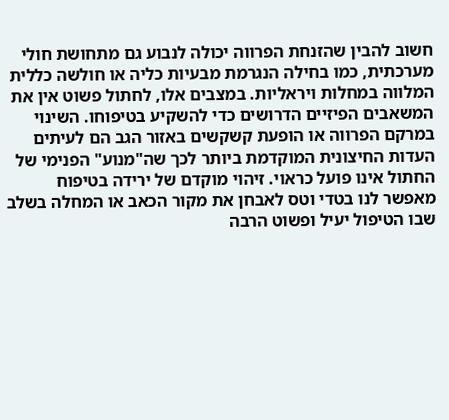חשוב להבין שהזנחת הפרווה יכולה לנבוע גם מתחושת חולי מערכתית, כמו בחילה הנגרמת מבעיות כליה או חולשה כללית המלווה במחלות ויראליות. במצבים אלו, לחתול פשוט אין את המשאבים הפיזיים הדרושים כדי להשקיע בטיפוחו. השינוי במרקם הפרווה או הופעת קשקשים באזור הגב הם לעיתים העדות החיצונית המוקדמת ביותר לכך שה"מנוע" הפנימי של החתול אינו פועל כראוי. זיהוי מוקדם של ירידה בטיפוח מאפשר לנו בטדי וטס לאבחן את מקור הכאב או המחלה בשלב שבו הטיפול יעיל ופשוט הרבה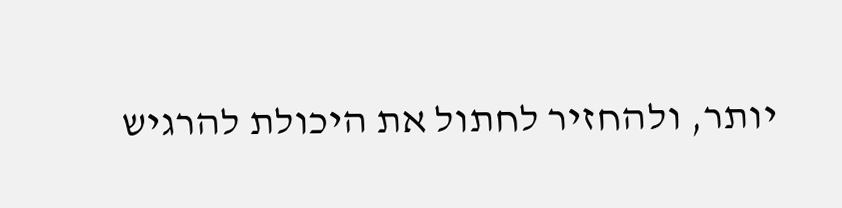יותר, ולהחזיר לחתול את היכולת להרגיש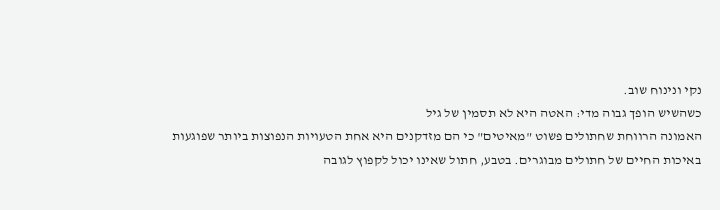נקי ונינוח שוב.
כשהשיש הופך גבוה מדי: האטה היא לא תסמין של גיל
האמונה הרווחת שחתולים פשוט "מאיטים" כי הם מזדקנים היא אחת הטעויות הנפוצות ביותר שפוגעות באיכות החיים של חתולים מבוגרים. בטבע, חתול שאינו יכול לקפוץ לגובה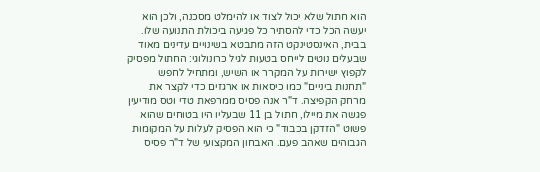הוא חתול שלא יכול לצוד או להימלט מסכנה, ולכן הוא יעשה הכל כדי להסתיר כל פגיעה ביכולת התנועה שלו. בבית, האינסטינקט הזה מתבטא בשינויים עדינים מאוד שבעלים נוטים לייחס בטעות לגיל כרונולוגי: החתול מפסיק לקפוץ ישירות על המקרר או השיש, ומתחיל לחפש "תחנות ביניים" כמו כיסאות או ארגזים כדי לקצר את מרחק הקפיצה. ד"ר אנה פסיס ממרפאת טדי וטס מודיעין פגשה את מיילו, חתול בן 11 שבעליו היו בטוחים שהוא פשוט "הזדקן בכבוד" כי הוא הפסיק לעלות על המקומות הגבוהים שאהב פעם. האבחון המקצועי של ד"ר פסיס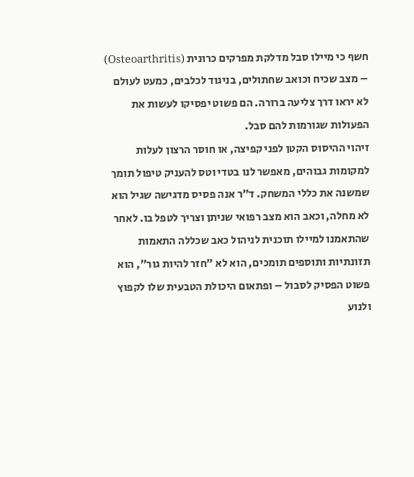חשף כי מיילו סבל מדלקת מפרקים כרונית (Osteoarthritis) – מצב שכיח וכואב שחתולים, בניגוד לכלבים, כמעט לעולם לא יראו דרך צליעה ברורה. הם פשוט יפסיקו לעשות את הפעולות שגורמות להם סבל.
זיהוי ההיסוס הקטן לפני קפיצה, או חוסר הרצון לעלות למקומות גבוהים, מאפשר לנו בטדי וטס להעניק טיפול תומך שמשנה את כללי המשחק. ד"ר אנה פסיס מדגישה שגיל הוא לא מחלה, וכאב הוא מצב רפואי שניתן וצריך לטפל בו. לאחר שהתאמנו למיילו תוכנית לניהול כאב שכללה התאמות תזונתיות ותוספים תומכים, הוא לא "חזר להיות גור", הוא פשוט הפסיק לסבול – ופתאום היכולת הטבעית שלו לקפוץ ולנוע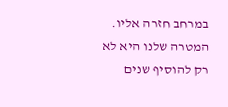במרחב חזרה אליו. המטרה שלנו היא לא רק להוסיף שנים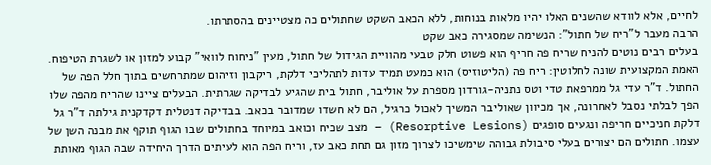לחיים, אלא לוודא שהשנים האלו יהיו מלאות בנוחות, ללא הכאב השקט שחתולים כה מצטיינים בהסתרתו.
הרבה מעבר ל"ריח של חתול": הנשימה שמסגירה כאב שקט
בעלים רבים נוטים להניח שריח פה חריף הוא פשוט חלק טבעי מהוויית הגידול של חתול, מעין "ניחוח לוואי" קבוע למזון או לשגרת הטיפוח. האמת המקצועית שונה לחלוטין: ריח פה (הליטוזיס) הוא כמעט תמיד עדות לתהליכי דלקת, ריקבון וזיהום שמתרחשים בתוך חלל הפה של החתול. ד"ר עדי גל ממרפאת טדי וטס נתניה-גורדון מספרת על אוליבר, חתול בית שהגיע לבדיקה שגרתית. הבעלים ציינו שהריח מהפה שלו הפך לבלתי נסבל לאחרונה, אך מכיוון שאוליבר המשיך לאכול כרגיל, הם לא חשדו שמדובר בכאב. בבדיקה דנטלית דקדקנית גילתה ד"ר גל דלקת חניכיים חריפה ונגעים סופגים (Resorptive Lesions) – מצב שכיח וכואב במיוחד בחתולים שבו הגוף תוקף את מבנה השן של עצמו. חתולים הם יצורים בעלי סיבולת גבוהה שימשיכו לצרוך מזון גם תחת כאב עז, וריח הפה הוא לעיתים הדרך היחידה שבה הגוף מאותת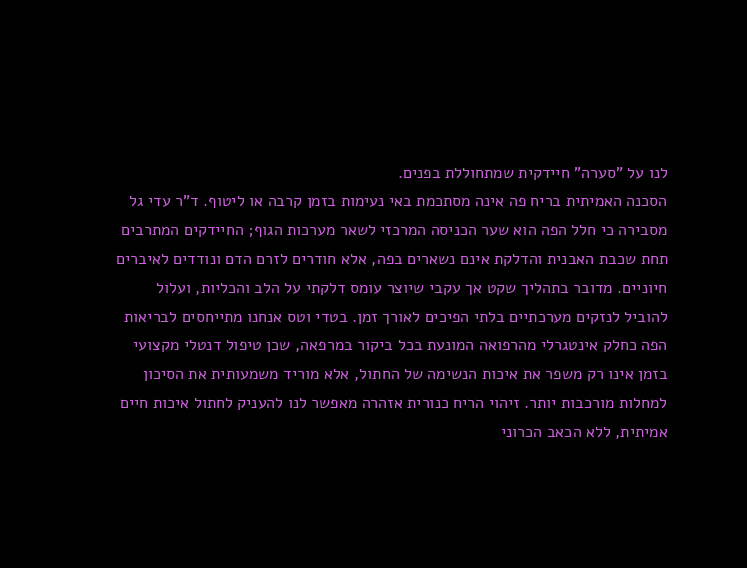לנו על "סערה" חיידקית שמתחוללת בפנים.
הסכנה האמיתית בריח פה אינה מסתכמת באי נעימות בזמן קרבה או ליטוף. ד"ר עדי גל מסבירה כי חלל הפה הוא שער הכניסה המרכזי לשאר מערכות הגוף; החיידקים המתרבים תחת שכבת האבנית והדלקת אינם נשארים בפה, אלא חודרים לזרם הדם ונודדים לאיברים חיוניים. מדובר בתהליך שקט אך עקבי שיוצר עומס דלקתי על הלב והכליות, ועלול להוביל לנזקים מערכתיים בלתי הפיכים לאורך זמן. בטדי וטס אנחנו מתייחסים לבריאות הפה כחלק אינטגרלי מהרפואה המונעת בכל ביקור במרפאה, שכן טיפול דנטלי מקצועי בזמן אינו רק משפר את איכות הנשימה של החתול, אלא מוריד משמעותית את הסיכון למחלות מורכבות יותר. זיהוי הריח כנורית אזהרה מאפשר לנו להעניק לחתול איכות חיים אמיתית, ללא הכאב הכרוני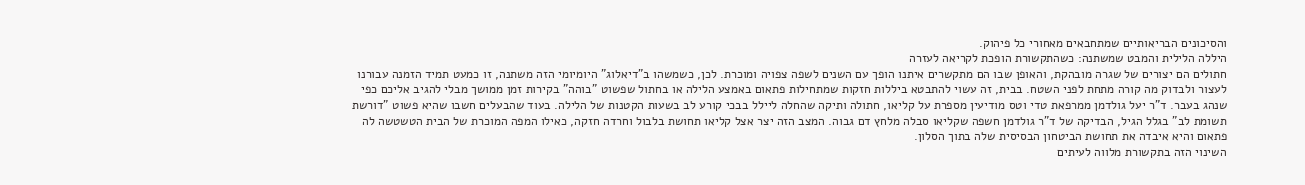והסיכונים הבריאותיים שמתחבאים מאחורי כל פיהוק.
היללה הלילית והמבט שמשתנה: כשהתקשורת הופכת לקריאה לעזרה
חתולים הם יצורים של שגרה מובהקת, והאופן שבו הם מתקשרים איתנו הופך עם השנים לשפה צפויה ומוכרת. לכן, כשמשהו ב"דיאלוג" היומיומי הזה משתנה, זו כמעט תמיד הזמנה עבורנו לעצור ולבדוק מה קורה מתחת לפני השטח. בבית, זה עשוי להתבטא ביללות חזקות שמתחילות פתאום באמצע הלילה או בחתול שפשוט "בוהה" בקירות זמן ממושך מבלי להגיב אליכם כפי שנהג בעבר. ד"ר יעל גולדמן ממרפאת טדי וטס מודיעין מספרת על קליאו, חתולה ותיקה שהחלה ליילל בבכי קורע לב בשעות הקטנות של הלילה. בעוד שהבעלים חשבו שהיא פשוט "דורשת תשומת לב" בגלל הגיל, הבדיקה של ד"ר גולדמן חשפה שקליאו סבלה מלחץ דם גבוה. המצב הזה יצר אצל קליאו תחושת בלבול וחרדה חזקה, כאילו המפה המוכרת של הבית הטשטשה לה פתאום והיא איבדה את תחושת הביטחון הבסיסית שלה בתוך הסלון.
השינוי הזה בתקשורת מלווה לעיתים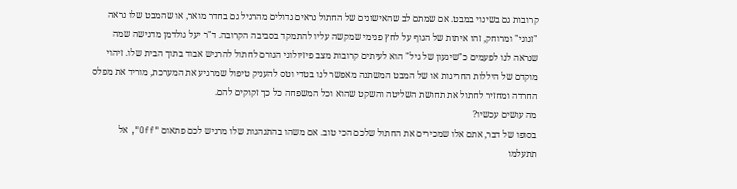קרובות גם בשינוי במבט. אם שמתם לב שהאישונים של החתול נראים גדולים מהרגיל גם בחדר מואר, או שהמבט שלו נראה "זגוגי" ומרוחק, זהו איתות של הגוף על לחץ פנימי שמקשה עליו להתמקד בסביבה הקרובה. ד"ר יעל גולדמן מדגישה שמה שנראה לנו לפעמים כ"שיגעון של גיל" הוא לעיתים קרובות מצב פיזיולוגי הגורם לחתול להרגיש אבוד בתוך הבית שלו. זיהוי מוקדם של היללות החריגות או של המבט המשתנה מאפשר לנו בטדי וטס להעניק טיפול שמרגיע את המערכת, מוריד את מפלס החרדה ומחזיר לחתול את תחושת השליטה והשקט שהוא וכל המשפחה כל כך זקוקים להם.
מה עושים עכשיו?
בסופו של דבר, אתם אלו שמכירים את החתול שלכם הכי טוב. אם משהו בהתנהגות שלו מרגיש לכם פתאום "Off", אל תתעלמו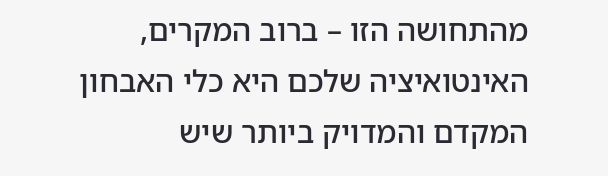מהתחושה הזו – ברוב המקרים, האינטואיציה שלכם היא כלי האבחון המקדם והמדויק ביותר שיש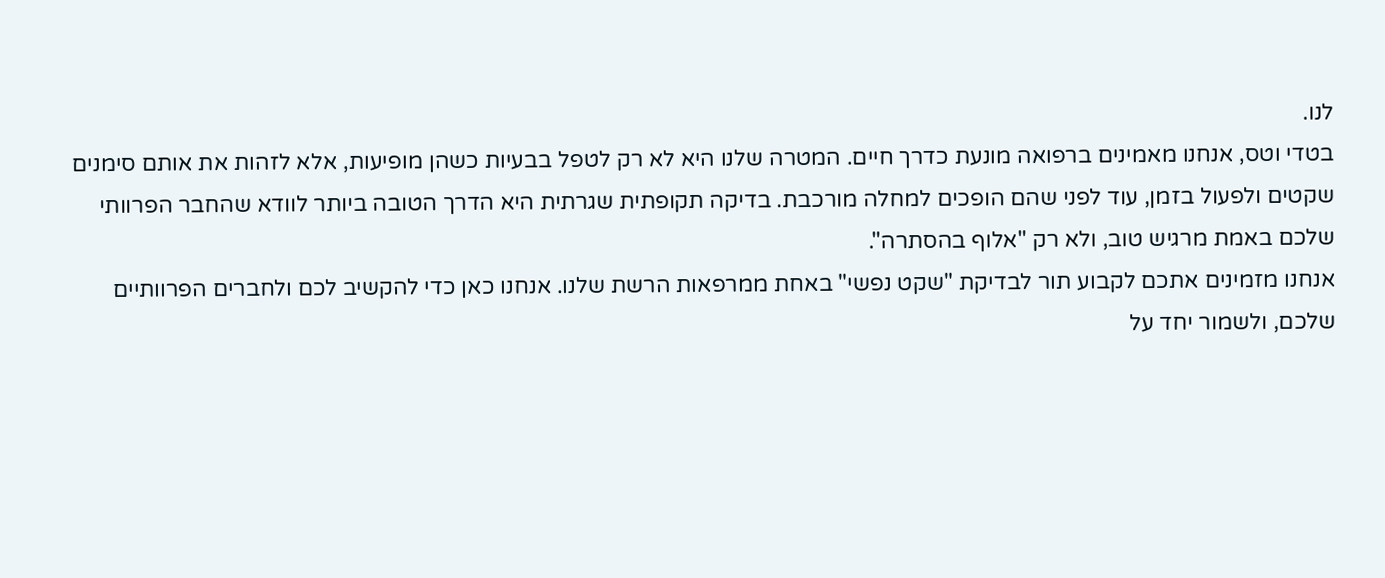לנו.
בטדי וטס, אנחנו מאמינים ברפואה מונעת כדרך חיים. המטרה שלנו היא לא רק לטפל בבעיות כשהן מופיעות, אלא לזהות את אותם סימנים שקטים ולפעול בזמן, עוד לפני שהם הופכים למחלה מורכבת. בדיקה תקופתית שגרתית היא הדרך הטובה ביותר לוודא שהחבר הפרוותי שלכם באמת מרגיש טוב, ולא רק "אלוף בהסתרה".
אנחנו מזמינים אתכם לקבוע תור לבדיקת "שקט נפשי" באחת ממרפאות הרשת שלנו. אנחנו כאן כדי להקשיב לכם ולחברים הפרוותיים שלכם, ולשמור יחד על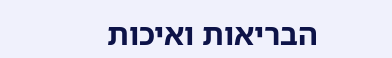הבריאות ואיכות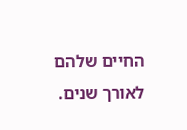החיים שלהם לאורך שנים.